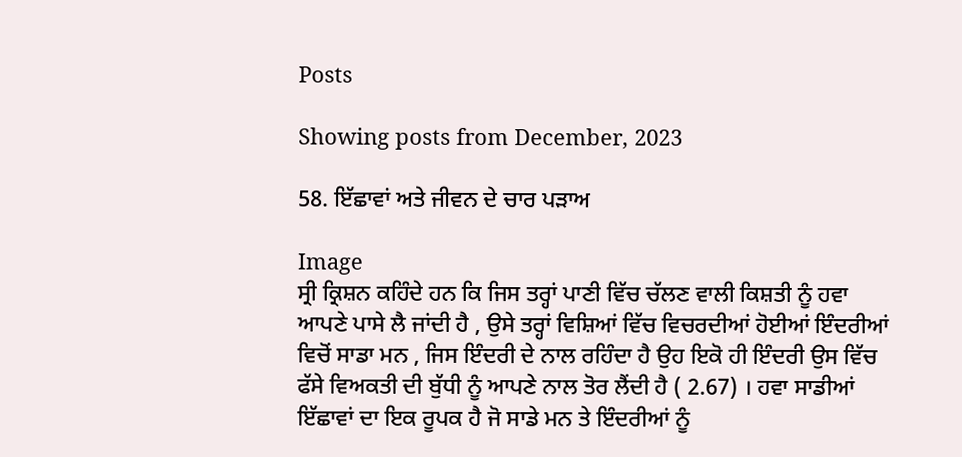Posts

Showing posts from December, 2023

58. ਇੱਛਾਵਾਂ ਅਤੇ ਜੀਵਨ ਦੇ ਚਾਰ ਪੜਾਅ

Image
ਸ੍ਰੀ ਕ੍ਰਿਸ਼ਨ ਕਹਿੰਦੇ ਹਨ ਕਿ ਜਿਸ ਤਰ੍ਹਾਂ ਪਾਣੀ ਵਿੱਚ ਚੱਲਣ ਵਾਲੀ ਕਿਸ਼ਤੀ ਨੂੰ ਹਵਾ ਆਪਣੇ ਪਾਸੇ ਲੈ ਜਾਂਦੀ ਹੈ , ਉਸੇ ਤਰ੍ਹਾਂ ਵਿਸ਼ਿਆਂ ਵਿੱਚ ਵਿਚਰਦੀਆਂ ਹੋਈਆਂ ਇੰਦਰੀਆਂ ਵਿਚੋਂ ਸਾਡਾ ਮਨ , ਜਿਸ ਇੰਦਰੀ ਦੇ ਨਾਲ ਰਹਿੰਦਾ ਹੈ ਉਹ ਇਕੋ ਹੀ ਇੰਦਰੀ ਉਸ ਵਿੱਚ ਫੱਸੇ ਵਿਅਕਤੀ ਦੀ ਬੁੱਧੀ ਨੂੰ ਆਪਣੇ ਨਾਲ ਤੋਰ ਲੈਂਦੀ ਹੈ ( 2.67) । ਹਵਾ ਸਾਡੀਆਂ ਇੱਛਾਵਾਂ ਦਾ ਇਕ ਰੂਪਕ ਹੈ ਜੋ ਸਾਡੇ ਮਨ ਤੇ ਇੰਦਰੀਆਂ ਨੂੰ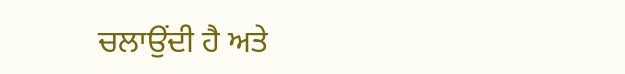ਚਲਾਉਂਦੀ ਹੈ ਅਤੇ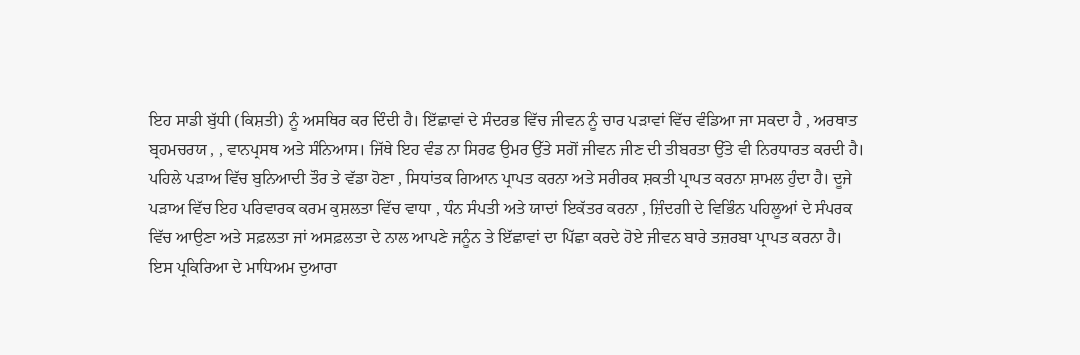ਇਹ ਸਾਡੀ ਬੁੱਧੀ (ਕਿਸ਼ਤੀ) ਨੂੰ ਅਸਥਿਰ ਕਰ ਦਿੰਦੀ ਹੈ। ਇੱਛਾਵਾਂ ਦੇ ਸੰਦਰਭ ਵਿੱਚ ਜੀਵਨ ਨੂੰ ਚਾਰ ਪੜਾਵਾਂ ਵਿੱਚ ਵੰਡਿਆ ਜਾ ਸਕਦਾ ਹੈ , ਅਰਥਾਤ ਬ੍ਰਹਮਚਰਯ , , ਵਾਨਪ੍ਰਸਥ ਅਤੇ ਸੰਨਿਆਸ। ਜਿੱਥੇ ਇਹ ਵੰਡ ਨਾ ਸਿਰਫ ਉਮਰ ਉੱਤੇ ਸਗੋਂ ਜੀਵਨ ਜੀਣ ਦੀ ਤੀਬਰਤਾ ਉੱਤੇ ਵੀ ਨਿਰਧਾਰਤ ਕਰਦੀ ਹੈ। ਪਹਿਲੇ ਪੜਾਅ ਵਿੱਚ ਬੁਨਿਆਦੀ ਤੌਰ ਤੇ ਵੱਡਾ ਹੋਣਾ , ਸਿਧਾਂਤਕ ਗਿਆਨ ਪ੍ਰਾਪਤ ਕਰਨਾ ਅਤੇ ਸਰੀਰਕ ਸ਼ਕਤੀ ਪ੍ਰਾਪਤ ਕਰਨਾ ਸ਼ਾਮਲ ਹੁੰਦਾ ਹੈ। ਦੂਜੇ ਪੜਾਅ ਵਿੱਚ ਇਹ ਪਰਿਵਾਰਕ ਕਰਮ ਕੁਸ਼ਲਤਾ ਵਿੱਚ ਵਾਧਾ , ਧੰਨ ਸੰਪਤੀ ਅਤੇ ਯਾਦਾਂ ਇਕੱਤਰ ਕਰਨਾ , ਜ਼ਿੰਦਗੀ ਦੇ ਵਿਭਿੰਨ ਪਹਿਲੂਆਂ ਦੇ ਸੰਪਰਕ ਵਿੱਚ ਆਉਣਾ ਅਤੇ ਸਫ਼ਲਤਾ ਜਾਂ ਅਸਫ਼ਲਤਾ ਦੇ ਨਾਲ ਆਪਣੇ ਜਨੂੰਨ ਤੇ ਇੱਛਾਵਾਂ ਦਾ ਪਿੱਛਾ ਕਰਦੇ ਹੋਏ ਜੀਵਨ ਬਾਰੇ ਤਜ਼ਰਬਾ ਪ੍ਰਾਪਤ ਕਰਨਾ ਹੈ। ਇਸ ਪ੍ਰਕਿਰਿਆ ਦੇ ਮਾਧਿਅਮ ਦੁਆਰਾ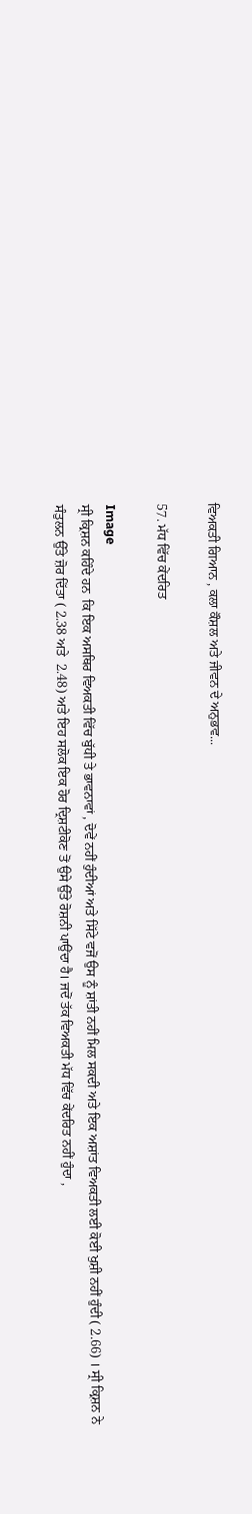ਵਿਅਕਤੀ ਗਿਆਨ , ਕਲਾ ਕੌਸ਼ਲ ਅਤੇ ਜੀਵਨ ਦੇ ਅਨੁਭਵ...

57. ਮੱਧ ਵਿੱਚ ਕੇਂਦਰਿਤ

Image
ਸ੍ਰੀ ਕ੍ਰਿਸ਼ਨ ਕਹਿੰਦੇ ਹਨ  ਕਿ ਇਕ ਅਸਥਿਰ ਵਿਅਕਤੀ ਵਿੱਚ ਬੁੱਧੀ ਤੇ ਭਾਵਨਾਵਾਂ , ਦੋਵੇਂ ਨਹੀਂ ਹੁੰਦੀਆਂ ਅਤੇ ਸਿੱਟੇ ਵਜੋਂ ਉਸ ਨੂੰ ਸ਼ਾਂਤੀ ਨਹੀਂ ਮਿਲ ਸਕਦੀ ਅਤੇ ਇਕ ਅਸ਼ਾਂਤ ਵਿਅਕਤੀ ਲਈ ਕੋਈ ਖੁਸ਼ੀ ਨਹੀਂ ਹੁੰਦੀ ( 2.66) । ਸ੍ਰੀ ਕ੍ਰਿਸ਼ਨ ਨੇ ਸੰਤੁਲਨ ਉੱਤੇ ਜ਼ੋਰ ਦਿੱਤਾ ( 2.38 ਅਤੇ  2.48) ਅਤੇ ਇਹ ਸਲੋਕ ਇਕ ਹੋਰ ਦ੍ਰਿਸ਼ਟੀਕੋਣ ਤੋਂ ਉਸੇ ਉੱਤੇ ਰੋਸ਼ਨੀ ਪਾਉਂਦਾ ਹੈ। ਜਦੋਂ ਤੱਕ ਵਿਅਕਤੀ ਮੱਧ ਵਿੱਚ ਕੇਂਦਰਿਤ ਨਹੀਂ ਹੁੰਦਾ ,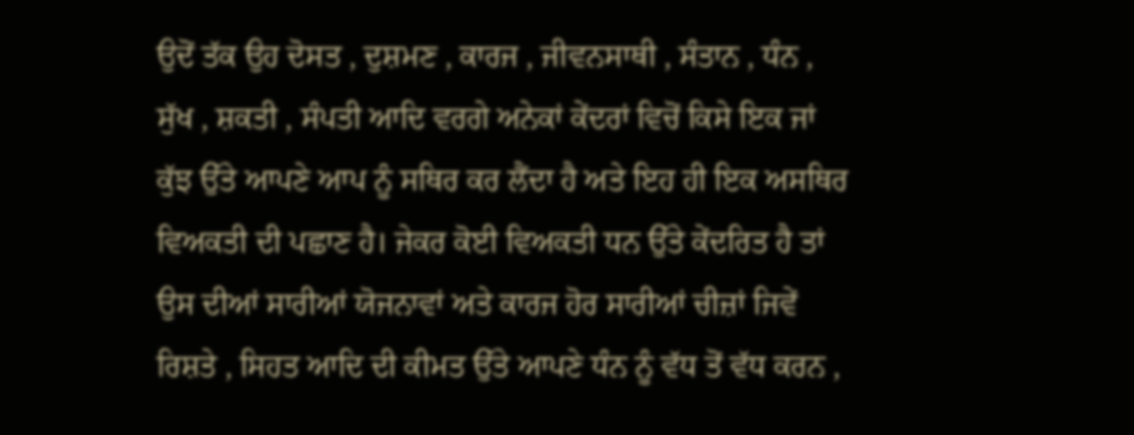ਉਦੋਂ ਤੱਕ ਉਹ ਦੋਸਤ , ਦੁਸ਼ਮਣ , ਕਾਰਜ , ਜੀਵਨਸਾਥੀ , ਸੰਤਾਨ , ਧੰਨ , ਸੁੱਖ , ਸ਼ਕਤੀ , ਸੰਪਤੀ ਆਦਿ ਵਰਗੇ ਅਨੇਕਾਂ ਕੇਂਦਰਾਂ ਵਿਚੋਂ ਕਿਸੇ ਇਕ ਜਾਂ ਕੁੱਝ ਉੱਤੇ ਆਪਣੇ ਆਪ ਨੂੰ ਸਥਿਰ ਕਰ ਲੈਂਦਾ ਹੈ ਅਤੇ ਇਹ ਹੀ ਇਕ ਅਸਥਿਰ ਵਿਅਕਤੀ ਦੀ ਪਛਾਣ ਹੈ। ਜੇਕਰ ਕੋਈ ਵਿਅਕਤੀ ਧਨ ਉੱਤੇ ਕੇਂਦਰਿਤ ਹੈ ਤਾਂ ਉਸ ਦੀਆਂ ਸਾਰੀਆਂ ਯੋਜਨਾਵਾਂ ਅਤੇ ਕਾਰਜ ਹੋਰ ਸਾਰੀਆਂ ਚੀਜ਼ਾਂ ਜਿਵੇਂ ਰਿਸ਼ਤੇ , ਸਿਹਤ ਆਦਿ ਦੀ ਕੀਮਤ ਉੱਤੇ ਆਪਣੇ ਧੰਨ ਨੂੰ ਵੱਧ ਤੋਂ ਵੱਧ ਕਰਨ ,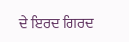ਦੇ ਇਰਦ ਗਿਰਦ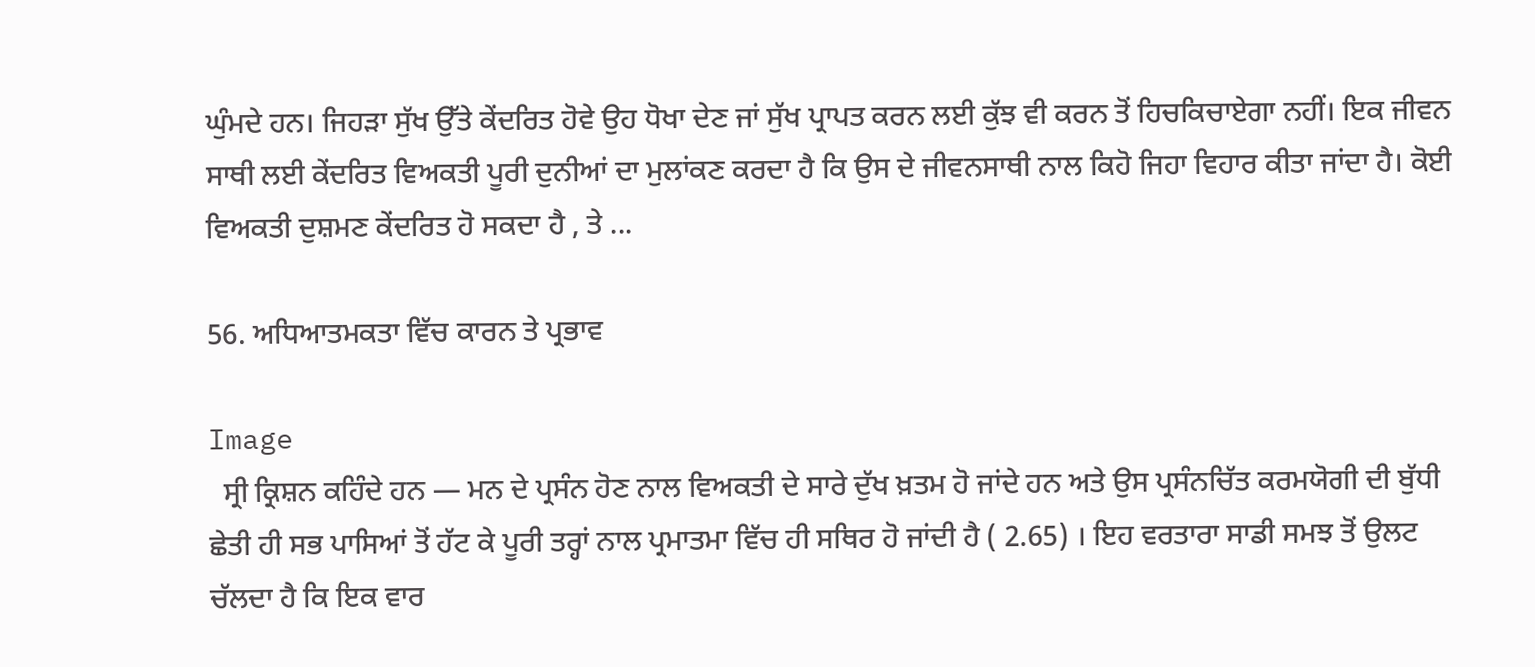ਘੁੰਮਦੇ ਹਨ। ਜਿਹੜਾ ਸੁੱਖ ਉੱਤੇ ਕੇਂਦਰਿਤ ਹੋਵੇ ਉਹ ਧੋਖਾ ਦੇਣ ਜਾਂ ਸੁੱਖ ਪ੍ਰਾਪਤ ਕਰਨ ਲਈ ਕੁੱਝ ਵੀ ਕਰਨ ਤੋਂ ਹਿਚਕਿਚਾਏਗਾ ਨਹੀਂ। ਇਕ ਜੀਵਨ ਸਾਥੀ ਲਈ ਕੇਂਦਰਿਤ ਵਿਅਕਤੀ ਪੂਰੀ ਦੁਨੀਆਂ ਦਾ ਮੁਲਾਂਕਣ ਕਰਦਾ ਹੈ ਕਿ ਉਸ ਦੇ ਜੀਵਨਸਾਥੀ ਨਾਲ ਕਿਹੋ ਜਿਹਾ ਵਿਹਾਰ ਕੀਤਾ ਜਾਂਦਾ ਹੈ। ਕੋਈ ਵਿਅਕਤੀ ਦੁਸ਼ਮਣ ਕੇਂਦਰਿਤ ਹੋ ਸਕਦਾ ਹੈ , ਤੇ ...

56. ਅਧਿਆਤਮਕਤਾ ਵਿੱਚ ਕਾਰਨ ਤੇ ਪ੍ਰਭਾਵ

Image
  ਸ੍ਰੀ ਕ੍ਰਿਸ਼ਨ ਕਹਿੰਦੇ ਹਨ — ਮਨ ਦੇ ਪ੍ਰਸੰਨ ਹੋਣ ਨਾਲ ਵਿਅਕਤੀ ਦੇ ਸਾਰੇ ਦੁੱਖ ਖ਼ਤਮ ਹੋ ਜਾਂਦੇ ਹਨ ਅਤੇ ਉਸ ਪ੍ਰਸੰਨਚਿੱਤ ਕਰਮਯੋਗੀ ਦੀ ਬੁੱਧੀ ਛੇਤੀ ਹੀ ਸਭ ਪਾਸਿਆਂ ਤੋਂ ਹੱਟ ਕੇ ਪੂਰੀ ਤਰ੍ਹਾਂ ਨਾਲ ਪ੍ਰਮਾਤਮਾ ਵਿੱਚ ਹੀ ਸਥਿਰ ਹੋ ਜਾਂਦੀ ਹੈ ( 2.65) । ਇਹ ਵਰਤਾਰਾ ਸਾਡੀ ਸਮਝ ਤੋਂ ਉਲਟ ਚੱਲਦਾ ਹੈ ਕਿ ਇਕ ਵਾਰ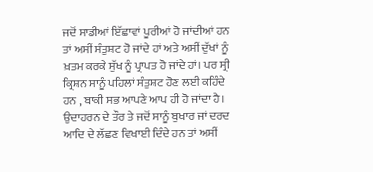ਜਦੋਂ ਸਾਡੀਆਂ ਇੱਛਾਵਾਂ ਪੂਰੀਆਂ ਹੋ ਜਾਂਦੀਆਂ ਹਨ ਤਾਂ ਅਸੀਂ ਸੰਤੁਸ਼ਟ ਹੋ ਜਾਂਦੇ ਹਾਂ ਅਤੇ ਅਸੀਂ ਦੁੱਖਾਂ ਨੂੰ ਖ਼ਤਮ ਕਰਕੇ ਸੁੱਖ ਨੂੰ ਪ੍ਰਾਪਤ ਹੋ ਜਾਂਦੇ ਹਾਂ। ਪਰ ਸ੍ਰੀ ਕ੍ਰਿਸ਼ਨ ਸਾਨੂੰ ਪਹਿਲਾਂ ਸੰਤੁਸ਼ਟ ਹੋਣ ਲਈ ਕਹਿੰਦੇ ਹਨ , ਬਾਕੀ ਸਭ ਆਪਣੇ ਆਪ ਹੀ ਹੋ ਜਾਂਦਾ ਹੈ। ਉਦਾਹਰਨ ਦੇ ਤੌਰ ਤੇ ਜਦੋਂ ਸਾਨੂੰ ਬੁਖਾਰ ਜਾਂ ਦਰਦ ਆਦਿ ਦੇ ਲੱਛਣ ਵਿਖਾਈ ਦਿੰਦੇ ਹਨ ਤਾਂ ਅਸੀਂ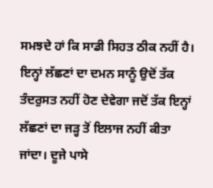ਸਮਝਦੇ ਹਾਂ ਕਿ ਸਾਡੀ ਸਿਹਤ ਠੀਕ ਨਹੀਂ ਹੈ। ਇਨ੍ਹਾਂ ਲੱਛਣਾਂ ਦਾ ਦਮਨ ਸਾਨੂੰ ਉਦੋਂ ਤੱਕ ਤੰਦਰੁਸਤ ਨਹੀਂ ਹੋਣ ਦੇਵੇਗਾ ਜਦੋਂ ਤੱਕ ਇਨ੍ਹਾਂ ਲੱਛਣਾਂ ਦਾ ਜੜ੍ਹ ਤੋਂ ਇਲਾਜ ਨਹੀਂ ਕੀਤਾ ਜਾਂਦਾ। ਦੂਜੇ ਪਾਸੇ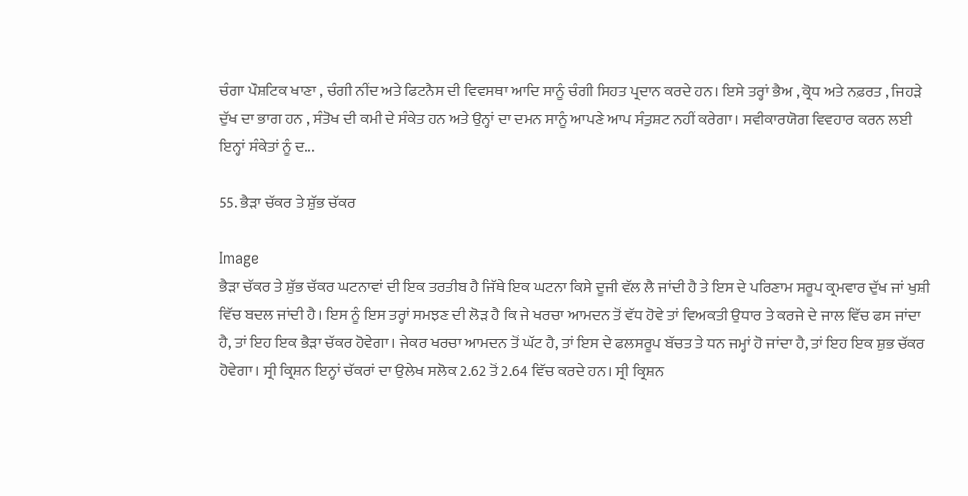ਚੰਗਾ ਪੌਸ਼ਟਿਕ ਖਾਣਾ , ਚੰਗੀ ਨੀਂਦ ਅਤੇ ਫਿਟਨੈਸ ਦੀ ਵਿਵਸਥਾ ਆਦਿ ਸਾਨੂੰ ਚੰਗੀ ਸਿਹਤ ਪ੍ਰਦਾਨ ਕਰਦੇ ਹਨ। ਇਸੇ ਤਰ੍ਹਾਂ ਭੈਅ , ਕ੍ਰੋਧ ਅਤੇ ਨਫ਼ਰਤ , ਜਿਹੜੇ ਦੁੱਖ ਦਾ ਭਾਗ ਹਨ , ਸੰਤੋਖ ਦੀ ਕਮੀ ਦੇ ਸੰਕੇਤ ਹਨ ਅਤੇ ਉਨ੍ਹਾਂ ਦਾ ਦਮਨ ਸਾਨੂੰ ਆਪਣੇ ਆਪ ਸੰਤੁਸ਼ਟ ਨਹੀਂ ਕਰੇਗਾ। ਸਵੀਕਾਰਯੋਗ ਵਿਵਹਾਰ ਕਰਨ ਲਈ ਇਨ੍ਹਾਂ ਸੰਕੇਤਾਂ ਨੂੰ ਦ...

55. ਭੈੜਾ ਚੱਕਰ ਤੇ ਸ਼ੁੱਭ ਚੱਕਰ

Image
ਭੈੜਾ ਚੱਕਰ ਤੇ ਸ਼ੁੱਭ ਚੱਕਰ ਘਟਨਾਵਾਂ ਦੀ ਇਕ ਤਰਤੀਬ ਹੈ ਜਿੱਥੇ ਇਕ ਘਟਨਾ ਕਿਸੇ ਦੂਜੀ ਵੱਲ ਲੈ ਜਾਂਦੀ ਹੈ ਤੇ ਇਸ ਦੇ ਪਰਿਣਾਮ ਸਰੂਪ ਕ੍ਰਮਵਾਰ ਦੁੱਖ ਜਾਂ ਖੁਸ਼ੀ ਵਿੱਚ ਬਦਲ ਜਾਂਦੀ ਹੈ। ਇਸ ਨੂੰ ਇਸ ਤਰ੍ਹਾਂ ਸਮਝਣ ਦੀ ਲੋੜ ਹੈ ਕਿ ਜੇ ਖਰਚਾ ਆਮਦਨ ਤੋਂ ਵੱਧ ਹੋਵੇ ਤਾਂ ਵਿਅਕਤੀ ਉਧਾਰ ਤੇ ਕਰਜੇ ਦੇ ਜਾਲ ਵਿੱਚ ਫਸ ਜਾਂਦਾ ਹੈ, ਤਾਂ ਇਹ ਇਕ ਭੈੜਾ ਚੱਕਰ ਹੋਵੇਗਾ। ਜੇਕਰ ਖਰਚਾ ਆਮਦਨ ਤੋਂ ਘੱਟ ਹੈ, ਤਾਂ ਇਸ ਦੇ ਫਲਸਰੂਪ ਬੱਚਤ ਤੇ ਧਨ ਜਮ੍ਹਾਂ ਹੋ ਜਾਂਦਾ ਹੈ, ਤਾਂ ਇਹ ਇਕ ਸ਼ੁਭ ਚੱਕਰ ਹੋਵੇਗਾ। ਸ੍ਰੀ ਕ੍ਰਿਸ਼ਨ ਇਨ੍ਹਾਂ ਚੱਕਰਾਂ ਦਾ ਉਲੇਖ ਸਲੋਕ 2.62 ਤੋਂ 2.64 ਵਿੱਚ ਕਰਦੇ ਹਨ। ਸ੍ਰੀ ਕ੍ਰਿਸ਼ਨ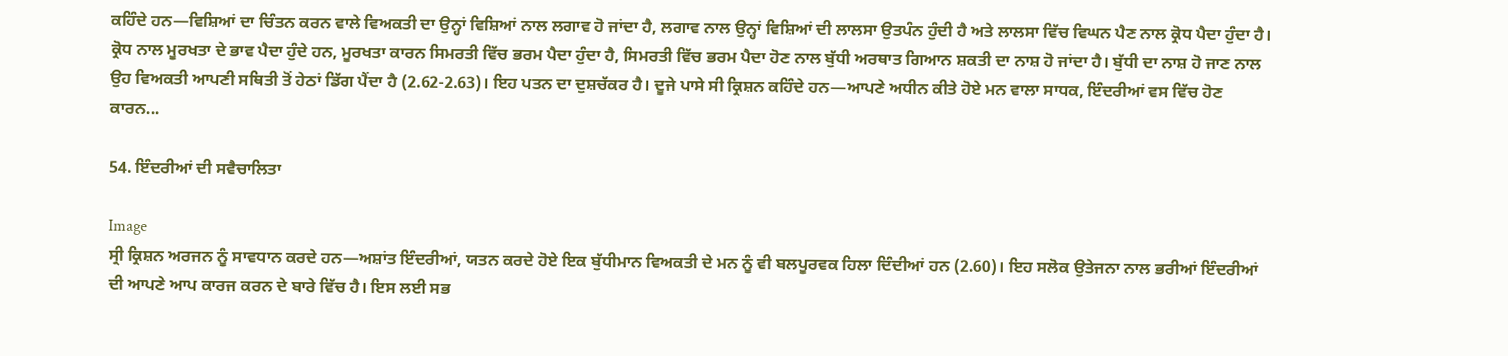ਕਹਿੰਦੇ ਹਨ—ਵਿਸ਼ਿਆਂ ਦਾ ਚਿੰਤਨ ਕਰਨ ਵਾਲੇ ਵਿਅਕਤੀ ਦਾ ਉਨ੍ਹਾਂ ਵਿਸ਼ਿਆਂ ਨਾਲ ਲਗਾਵ ਹੋ ਜਾਂਦਾ ਹੈ, ਲਗਾਵ ਨਾਲ ਉਨ੍ਹਾਂ ਵਿਸ਼ਿਆਂ ਦੀ ਲਾਲਸਾ ਉਤਪੰਨ ਹੁੰਦੀ ਹੈ ਅਤੇ ਲਾਲਸਾ ਵਿੱਚ ਵਿਘਨ ਪੈਣ ਨਾਲ ਕ੍ਰੋਧ ਪੈਦਾ ਹੁੰਦਾ ਹੈ। ਕ੍ਰੋਧ ਨਾਲ ਮੂਰਖਤਾ ਦੇ ਭਾਵ ਪੈਦਾ ਹੁੰਦੇ ਹਨ, ਮੂਰਖਤਾ ਕਾਰਨ ਸਿਮਰਤੀ ਵਿੱਚ ਭਰਮ ਪੈਦਾ ਹੁੰਦਾ ਹੈ, ਸਿਮਰਤੀ ਵਿੱਚ ਭਰਮ ਪੈਦਾ ਹੋਣ ਨਾਲ ਬੁੱਧੀ ਅਰਥਾਤ ਗਿਆਨ ਸ਼ਕਤੀ ਦਾ ਨਾਸ਼ ਹੋ ਜਾਂਦਾ ਹੈ। ਬੁੱਧੀ ਦਾ ਨਾਸ਼ ਹੋ ਜਾਣ ਨਾਲ ਉਹ ਵਿਅਕਤੀ ਆਪਣੀ ਸਥਿਤੀ ਤੋਂ ਹੇਠਾਂ ਡਿੱਗ ਪੈਂਦਾ ਹੈ (2.62-2.63)। ਇਹ ਪਤਨ ਦਾ ਦੁਸ਼ਚੱਕਰ ਹੈ। ਦੂਜੇ ਪਾਸੇ ਸੀ ਕ੍ਰਿਸ਼ਨ ਕਹਿੰਦੇ ਹਨ—ਆਪਣੇ ਅਧੀਨ ਕੀਤੇ ਹੋਏ ਮਨ ਵਾਲਾ ਸਾਧਕ, ਇੰਦਰੀਆਂ ਵਸ ਵਿੱਚ ਹੋਣ ਕਾਰਨ...

54. ਇੰਦਰੀਆਂ ਦੀ ਸਵੈਚਾਲਿਤਾ

Image
ਸ੍ਰੀ ਕ੍ਰਿਸ਼ਨ ਅਰਜਨ ਨੂੰ ਸਾਵਧਾਨ ਕਰਦੇ ਹਨ—ਅਸ਼ਾਂਤ ਇੰਦਰੀਆਂ, ਯਤਨ ਕਰਦੇ ਹੋਏ ਇਕ ਬੁੱਧੀਮਾਨ ਵਿਅਕਤੀ ਦੇ ਮਨ ਨੂੰ ਵੀ ਬਲਪੂਰਵਕ ਹਿਲਾ ਦਿੰਦੀਆਂ ਹਨ (2.60)। ਇਹ ਸਲੋਕ ਉਤੇਜਨਾ ਨਾਲ ਭਰੀਆਂ ਇੰਦਰੀਆਂ ਦੀ ਆਪਣੇ ਆਪ ਕਾਰਜ ਕਰਨ ਦੇ ਬਾਰੇ ਵਿੱਚ ਹੈ। ਇਸ ਲਈ ਸਭ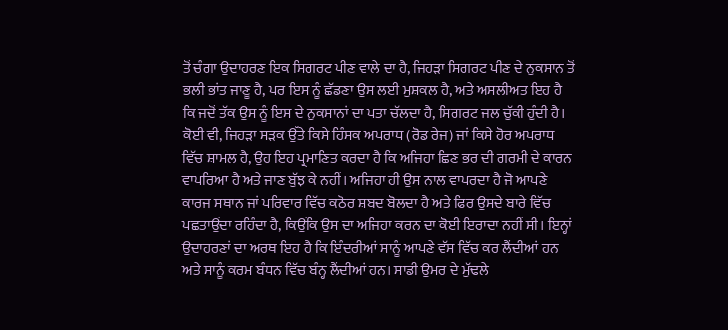ਤੋਂ ਚੰਗਾ ਉਦਾਹਰਣ ਇਕ ਸਿਗਰਟ ਪੀਣ ਵਾਲੇ ਦਾ ਹੈ, ਜਿਹੜਾ ਸਿਗਰਟ ਪੀਣ ਦੇ ਨੁਕਸਾਨ ਤੋਂ ਭਲੀ ਭਾਂਤ ਜਾਣੂ ਹੈ, ਪਰ ਇਸ ਨੂੰ ਛੱਡਣਾ ਉਸ ਲਈ ਮੁਸ਼ਕਲ ਹੈ, ਅਤੇ ਅਸਲੀਅਤ ਇਹ ਹੈ ਕਿ ਜਦੋਂ ਤੱਕ ਉਸ ਨੂੰ ਇਸ ਦੇ ਨੁਕਸਾਨਾਂ ਦਾ ਪਤਾ ਚੱਲਦਾ ਹੈ, ਸਿਗਰਟ ਜਲ ਚੁੱਕੀ ਹੁੰਦੀ ਹੈ। ਕੋਈ ਵੀ, ਜਿਹੜਾ ਸੜਕ ਉੱਤੇ ਕਿਸੇ ਹਿੰਸਕ ਅਪਰਾਧ (ਰੋਡ ਰੇਜ) ਜਾਂ ਕਿਸੇ ਹੋਰ ਅਪਰਾਧ ਵਿੱਚ ਸ਼ਾਮਲ ਹੈ, ਉਹ ਇਹ ਪ੍ਰਮਾਣਿਤ ਕਰਦਾ ਹੈ ਕਿ ਅਜਿਹਾ ਛਿਣ ਭਰ ਦੀ ਗਰਮੀ ਦੇ ਕਾਰਨ ਵਾਪਰਿਆ ਹੈ ਅਤੇ ਜਾਣ ਬੁੱਝ ਕੇ ਨਹੀਂ। ਅਜਿਹਾ ਹੀ ਉਸ ਨਾਲ ਵਾਪਰਦਾ ਹੈ ਜੋ ਆਪਣੇ ਕਾਰਜ ਸਥਾਨ ਜਾਂ ਪਰਿਵਾਰ ਵਿੱਚ ਕਠੋਰ ਸ਼ਬਦ ਬੋਲਦਾ ਹੈ ਅਤੇ ਫਿਰ ਉਸਦੇ ਬਾਰੇ ਵਿੱਚ ਪਛਤਾਉਂਦਾ ਰਹਿੰਦਾ ਹੈ, ਕਿਉਂਕਿ ਉਸ ਦਾ ਅਜਿਹਾ ਕਰਨ ਦਾ ਕੋਈ ਇਰਾਦਾ ਨਹੀਂ ਸੀ। ਇਨ੍ਹਾਂ ਉਦਾਹਰਣਾਂ ਦਾ ਅਰਥ ਇਹ ਹੈ ਕਿ ਇੰਦਰੀਆਂ ਸਾਨੂੰ ਆਪਣੇ ਵੱਸ ਵਿੱਚ ਕਰ ਲੈਂਦੀਆਂ ਹਨ ਅਤੇ ਸਾਨੂੰ ਕਰਮ ਬੰਧਨ ਵਿੱਚ ਬੰਨ੍ਹ ਲੈਂਦੀਆਂ ਹਨ। ਸਾਡੀ ਉਮਰ ਦੇ ਮੁੱਢਲੇ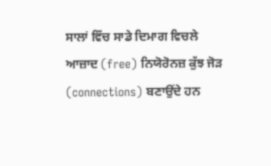ਸਾਲਾਂ ਵਿੱਚ ਸਾਡੇ ਦਿਮਾਗ ਵਿਚਲੇ ਆਜ਼ਾਦ (free) ਨਿਯੋਰੋਨਜ਼ ਕੁੱਝ ਜੋੜ (connections) ਬਣਾਉਂਦੇ ਹਨ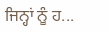ਜਿਨ੍ਹਾਂ ਨੂੰ ਹ...